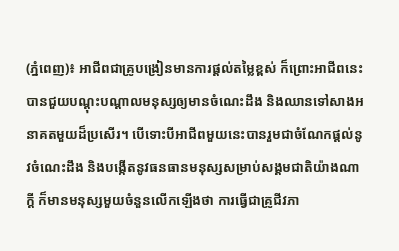(ភ្នំពេញ)៖ អាជីពជាគ្រូបង្រៀនមានការផ្តល់តម្លៃខ្ពស់ ក៏ព្រោះអាជីពនេះបានជួយបណ្តុះបណ្តាលមនុស្សឲ្យមានចំណេះដឹង និងឈានទៅសាងអនាគតមួយដ៏ប្រសើរ។ បើទោះបីអាជីពមួយនេះបានរួមជាចំណែកផ្តល់នូវចំណេះដឹង និងបង្កើតនូវធនធានមនុស្សសម្រាប់សង្គមជាតិយ៉ាងណាក្តី ក៏មានមនុស្សមួយចំនួនលើកឡើងថា ការធ្វើជាគ្រូជីវភា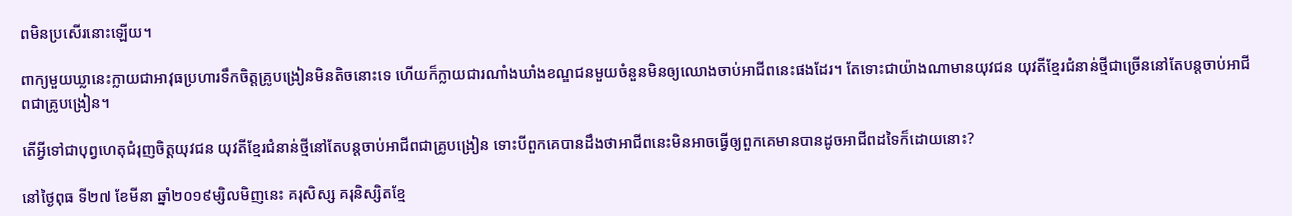ពមិនប្រសើរនោះឡើយ។

ពាក្យមួយឃ្លានេះក្លាយជាអាវុធប្រហារទឹកចិត្តគ្រូបង្រៀនមិនតិចនោះទេ ហើយក៏ក្លាយជារណាំងឃាំងខណ្ឌជនមួយចំនួនមិនឲ្យឈោងចាប់អាជីពនេះផងដែរ។ តែទោះជាយ៉ាងណាមានយុវជន យុវតីខ្មែរជំនាន់ថ្មីជាច្រើននៅតែបន្តចាប់អាជីពជាគ្រូបង្រៀន។

តើអ្វីទៅជាបុព្វហេតុជំរុញចិត្តយុវជន យុវតីខ្មែរជំនាន់ថ្មីនៅតែបន្តចាប់អាជីពជាគ្រូបង្រៀន ទោះបីពួកគេបានដឹងថាអាជីពនេះមិនអាចធ្វើឲ្យពួកគេមានបានដូចអាជីពដទៃក៏ដោយនោះ?

នៅថ្ងៃពុធ ទី២៧ ខែមីនា ឆ្នាំ២០១៩ម្សិលមិញនេះ គរុសិស្ស គរុនិស្សិតខ្មែ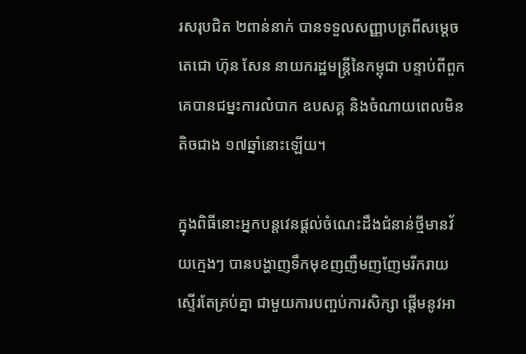រសរុបជិត ២ពាន់នាក់ បានទទួលសញ្ញាបត្រពីសម្តេចតេជោ ហ៊ុន សែន នាយករដ្ឋមន្ត្រីនៃកម្ពុជា បន្ទាប់ពីពួកគេបានជម្នះការលំបាក ឧបសគ្គ និងចំណាយពេលមិនតិចជាង ១៧ឆ្នាំនោះឡើយ។

ក្នុងពិធីនោះអ្នកបន្តវេនផ្តល់ចំណេះដឹងជំនាន់ថ្មីមានវ័យក្មេងៗ បានបង្ហាញទឹកមុខញញឹមញញែមរីករាយស្ទើរតែគ្រប់គ្នា ជាមួយការបញ្ចប់ការសិក្សា ផ្តើមនូវអា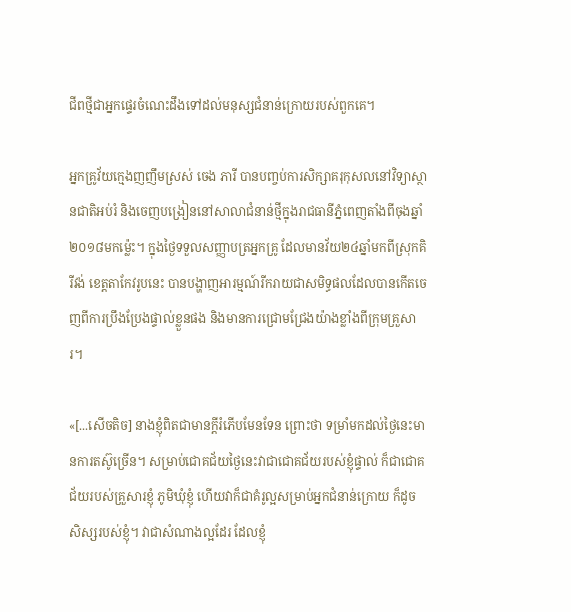ជីពថ្មីជាអ្នកផ្ទេរចំណេះដឹងទៅដល់មនុស្សជំនាន់ក្រោយរបស់ពួកគេ។

អ្នកគ្រូវ័យក្មេងញញឹមស្រស់ ចេង ភារី បានបញ្ចប់ការសិក្សាគរុកុសលនៅវិទ្យាស្ថានជាតិអប់រំ និងចេញបង្រៀននៅសាលាជំនាន់ថ្មីក្នុងរាជធានីភ្នំពេញតាំងពីចុងឆ្នាំ២០១៨មកម្ល៉េះ។ ក្នុងថ្ងៃទទួលសញ្ញាបត្រអ្នកគ្រូ ដែលមានវ័យ២៤ឆ្នាំមកពីស្រុកគិរីវង់ ខេត្តតាកែវរូបនេះ បានបង្ហាញអារម្មណ៍រីករាយជាសមិទ្ធផលដែលបានកើតចេញពីការប្រឹងប្រែងផ្ទាល់ខ្លួនផង និងមានការជ្រោមជ្រែងយ៉ាងខ្លាំងពីក្រុមគ្រួសារ។

«[...សើចតិច] នាងខ្ញុំពិតជាមានក្តីរំភើបមែនទែន ព្រោះថា ទម្រាំមកដល់ថ្ងៃនេះមានការតស៊ូច្រើន។ សម្រាប់ជោគជ័យថ្ងៃនេះវាជាជោគជ័យរបស់ខ្ញុំផ្ទាល់ ក៏ជាជោគជ័យរបស់គ្រួសារខ្ញុំ ភូមិឃុំខ្ញុំ ហើយវាក៏ជាគំរូល្អសម្រាប់អ្នកជំនាន់ក្រោយ ក៏ដូចសិស្សរបស់ខ្ញុំ។ វាជាសំណាងល្អដែរ ដែលខ្ញុំ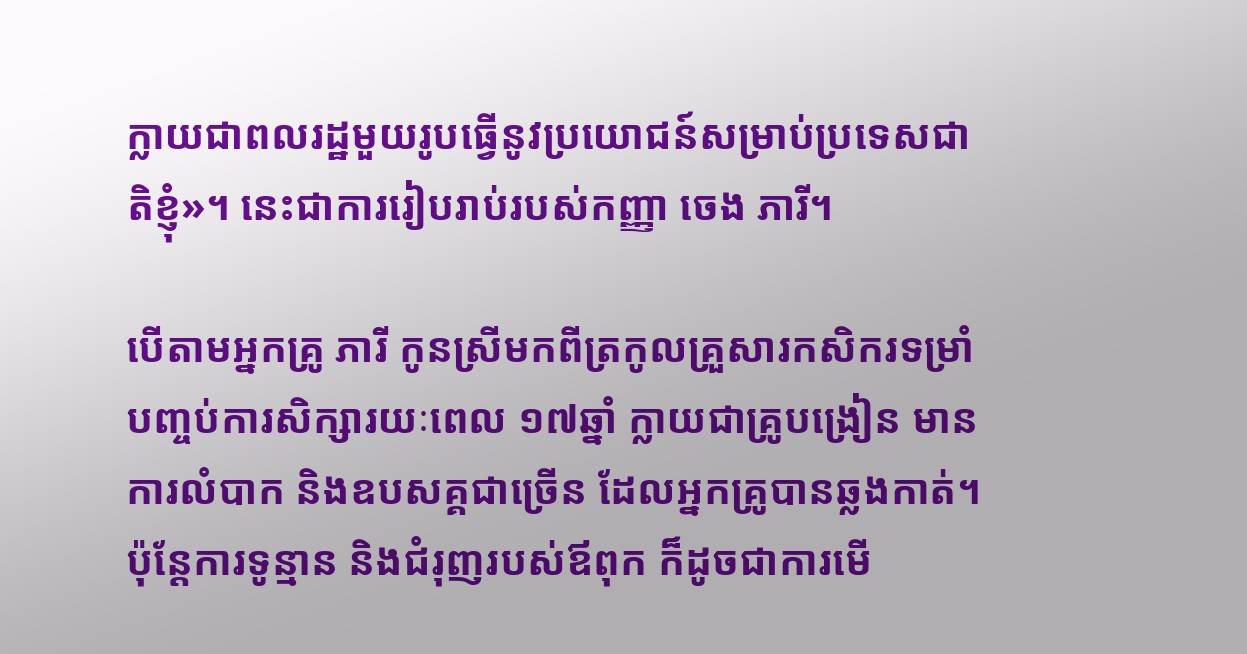ក្លាយជាពលរដ្ឋមួយរូបធ្វើនូវប្រយោជន៍សម្រាប់ប្រទេសជាតិខ្ញុំ»។ នេះជាការរៀបរាប់របស់កញ្ញា ចេង ភារី។

បើតាមអ្នកគ្រូ ភារី កូនស្រីមកពីត្រកូលគ្រួសារកសិករទម្រាំបញ្ចប់ការសិក្សារយៈពេល ១៧ឆ្នាំ ក្លាយជាគ្រូបង្រៀន មានការលំបាក និងឧបសគ្គជាច្រើន ដែលអ្នកគ្រូបានឆ្លងកាត់។ ប៉ុន្តែការទូន្មាន និងជំរុញរបស់ឪពុក ក៏ដូចជាការមើ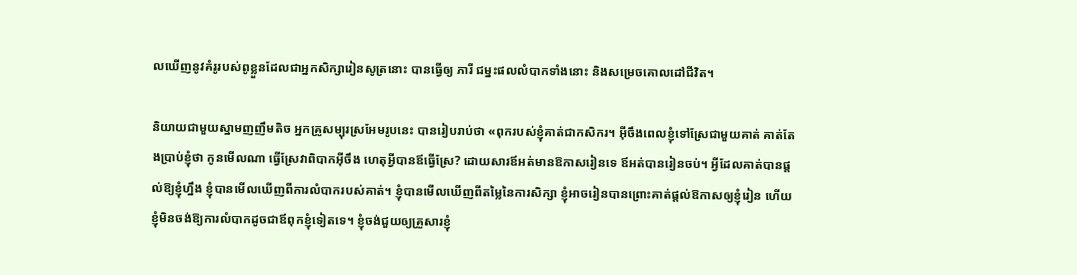លឃើញនូវគំរូរបស់ពូខ្លួនដែលជាអ្នកសិក្សារៀនសូត្រនោះ បានធ្វើឲ្យ ភារី ជម្នះផលលំបាកទាំងនោះ និងសម្រេចគោលដៅជីវិត។

និយាយជាមួយស្នាមញញឹមតិច អ្នកគ្រូសម្បុរស្រអែមរូបនេះ បានរៀបរាប់ថា «ពុករបស់ខ្ញុំគាត់ជាកសិករ។ អ៊ីចឹងពេលខ្ញុំទៅស្រែជាមួយគាត់ គាត់តែងប្រាប់ខ្ញុំថា កូនមើលណា ធ្វើស្រែវាពិបាកអ៊ីចឹង ហេតុអ្វីបានឪធ្វើស្រែ? ដោយសារឪអត់មានឱកាសរៀនទេ ឪអត់បានរៀនចប់។ អ្វីដែលគាត់បានផ្តល់ឱ្យខ្ញុំហ្នឹង ខ្ញុំបានមើលឃើញពីការលំបាករបស់គាត់។ ខ្ញុំបានមើលឃើញពីតម្លៃនៃការសិក្សា ខ្ញុំអាចរៀនបានព្រោះគាត់ផ្តល់ឱកាសឲ្យខ្ញុំរៀន ហើយខ្ញុំមិនចង់ឱ្យការលំបាកដូចជាឪពុកខ្ញុំទៀតទេ។ ខ្ញុំចង់ជួយឲ្យគ្រួសារខ្ញុំ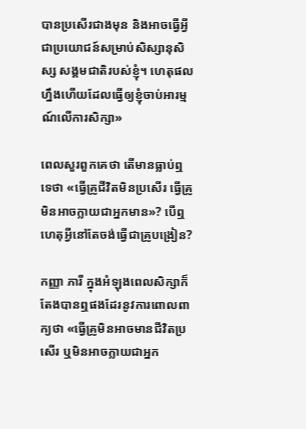បានប្រសើរជាងមុន និងអាចធ្វើអ្វីជាប្រយោជន៍សម្រាប់សិស្សានុសិស្ស សង្គមជាតិរបស់ខ្ញុំ។ ហេតុផលហ្នឹងហើយដែលធ្វើឲ្យខ្ញុំចាប់អារម្មណ៍លើការសិក្សា»

ពេលសួរពួកគេថា តើមានធ្លាប់ឮទេថា «ធ្វើគ្រូជីវិតមិនប្រសើរ ធ្វើគ្រូមិនអាចក្លាយជាអ្នកមាន»? បើឮហេតុអ្វីនៅតែចង់ធ្វើជាគ្រូបង្រៀន?

កញ្ញា ភារី ក្នុងអំឡុងពេលសិក្សាក៏តែងបានឮផងដែរនូវការពោលពាក្យថា «ធ្វើគ្រូមិនអាចមានជីវិតប្រសើរ ឬមិនអាចក្លាយជាអ្នក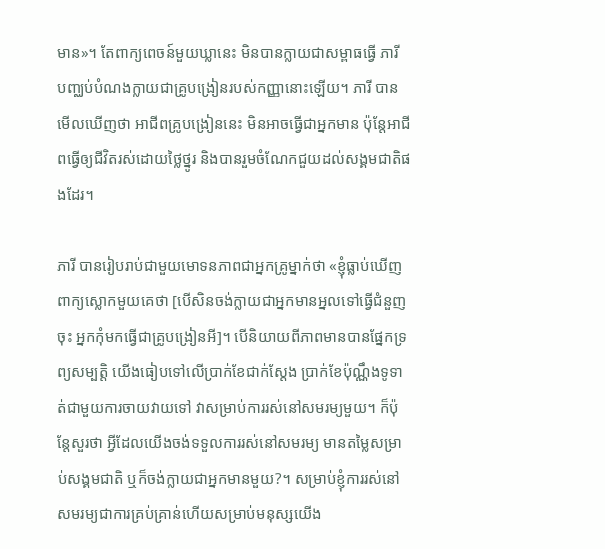មាន»។ តែពាក្យពេចន៍មួយឃ្លានេះ មិនបានក្លាយជាសម្ពាធធ្វើ ភារី បញ្ឈប់បំណងក្លាយជាគ្រូបង្រៀនរបស់កញ្ញានោះឡើយ។ ភារី បានមើលឃើញថា អាជីពគ្រូបង្រៀននេះ មិនអាចធ្វើជាអ្នកមាន ប៉ុន្តែអាជីពធ្វើឲ្យជីវិតរស់ដោយថ្លៃថ្នូរ និងបានរួមចំណែកជួយដល់សង្គមជាតិផងដែរ។

ភារី បានរៀបរាប់ជាមួយមោទនភាពជាអ្នកគ្រូម្នាក់ថា «ខ្ញុំធ្លាប់ឃើញពាក្យស្លោកមួយគេថា [បើសិនចង់ក្លាយជាអ្នកមានអ្នលទៅធ្វើជំនួញចុះ អ្នកកុំមកធ្វើជាគ្រូបង្រៀនអី]។ បើនិយាយពីភាពមានបានផ្នែកទ្រព្យសម្បត្តិ យើងធៀបទៅលើប្រាក់ខែជាក់ស្តែង ប្រាក់ខែប៉ុណ្ណឹងទូទាត់ជាមួយការចាយវាយទៅ វាសម្រាប់ការរស់នៅសមរម្យមួយ។ ក៏ប៉ុន្តែសួរថា អ្វីដែលយើងចង់ទទួលការរស់នៅសមរម្យ មានតម្លៃសម្រាប់សង្គមជាតិ ឬក៏ចង់ក្លាយជាអ្នកមានមួយ?។ សម្រាប់ខ្ញុំការរស់នៅសមរម្យជាការគ្រប់គ្រាន់ហើយសម្រាប់មនុស្សយើង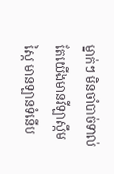ម្នាក់ៗ មិនចាំបាច់ទាល់តែយើងមានវីឡាស្កឹមស្កៃ មានឡានទំនើប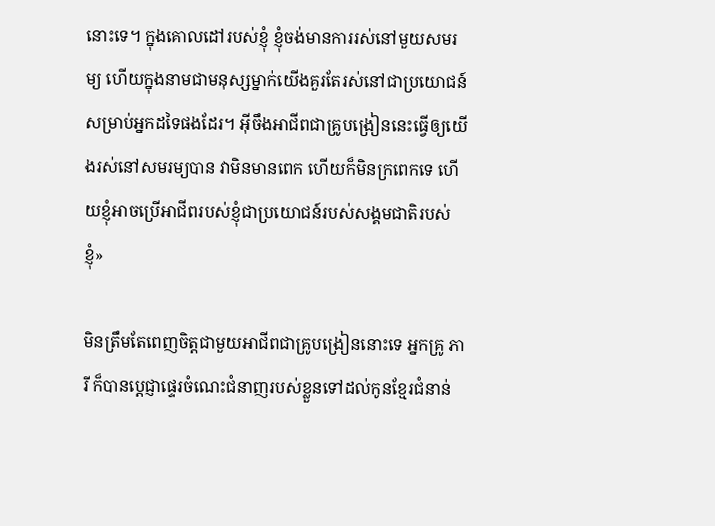នោះទេ។ ក្នុងគោលដៅរបស់ខ្ញុំ ខ្ញុំចង់មានការរស់នៅមួយសមរម្យ ហើយក្នុងនាមជាមនុស្សម្នាក់យើងគួរតែរស់នៅជាប្រយោជន៍សម្រាប់អ្នកដទៃផងដែរ។ អ៊ីចឹងអាជីពជាគ្រូបង្រៀននេះធ្វើឲ្យយើងរស់នៅសមរម្យបាន វាមិនមានពេក ហើយក៏មិនក្រពេកទេ ហើយខ្ញុំអាចប្រើអាជីពរបស់ខ្ញុំជាប្រយោជន៍របស់សង្គមជាតិរបស់ខ្ញុំ»

មិនត្រឹមតែពេញចិត្តជាមួយអាជីពជាគ្រូបង្រៀននោះទេ អ្នកគ្រូ ភារី ក៏បានប្តេជ្ញាផ្ទេរចំណេះជំនាញរបស់ខ្លួនទៅដល់កូនខ្មែរជំនាន់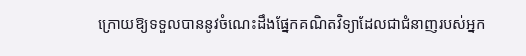ក្រោយឱ្យទទួលបាននូវចំណេះដឹងផ្នែកគណិតវិទ្យាដែលជាជំនាញរបស់អ្នក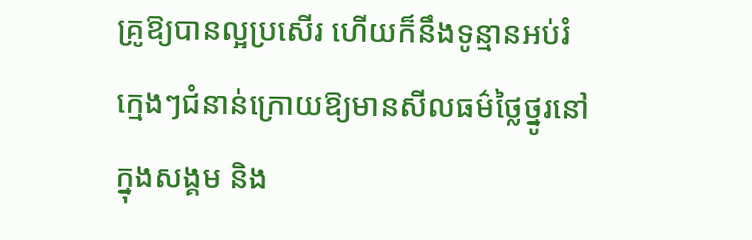គ្រូឱ្យបានល្អប្រសើរ ហើយក៏នឹងទូន្មានអប់រំក្មេងៗជំនាន់ក្រោយឱ្យមានសីលធម៌ថ្លៃថ្នូរនៅក្នុងសង្គម និង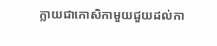ក្លាយជាកោសិកាមួយជួយដល់កា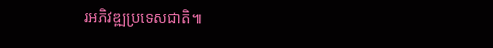រអភិវឌ្ឍប្រទេសជាតិ៕